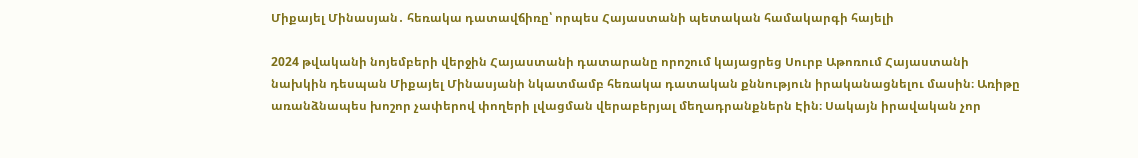Միքայել Մինասյան․ հեռակա դատավճիռը՝ որպես Հայաստանի պետական համակարգի հայելի

2024 թվականի նոյեմբերի վերջին Հայաստանի դատարանը որոշում կայացրեց Սուրբ Աթոռում Հայաստանի նախկին դեսպան Միքայել Մինասյանի նկատմամբ հեռակա դատական քննություն իրականացնելու մասին։ Առիթը առանձնապես խոշոր չափերով փողերի լվացման վերաբերյալ մեղադրանքներն Էին։ Սակայն իրավական չոր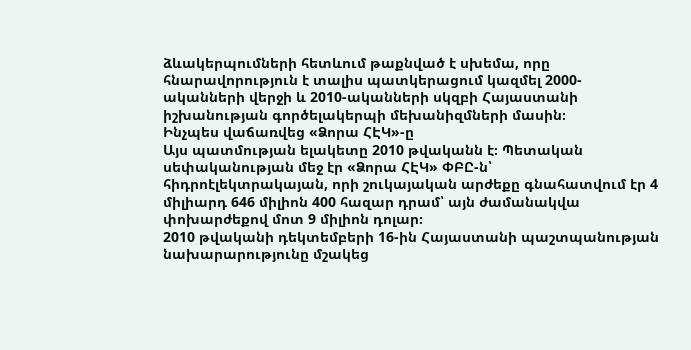ձևակերպումների հետևում թաքնված է սխեմա, որը հնարավորություն է տալիս պատկերացում կազմել 2000-ականների վերջի և 2010-ականների սկզբի Հայաստանի իշխանության գործելակերպի մեխանիզմների մասին։
Ինչպես վաճառվեց «Ձորա ՀԷԿ»-ը
Այս պատմության ելակետը 2010 թվականն է։ Պետական սեփականության մեջ էր «Ձորա ՀԷԿ» ՓԲԸ-ն՝ հիդրոէլեկտրակայան, որի շուկայական արժեքը գնահատվում էր 4 միլիարդ 646 միլիոն 400 հազար դրամ՝ այն ժամանակվա փոխարժեքով մոտ 9 միլիոն դոլար։
2010 թվականի դեկտեմբերի 16-ին Հայաստանի պաշտպանության նախարարությունը մշակեց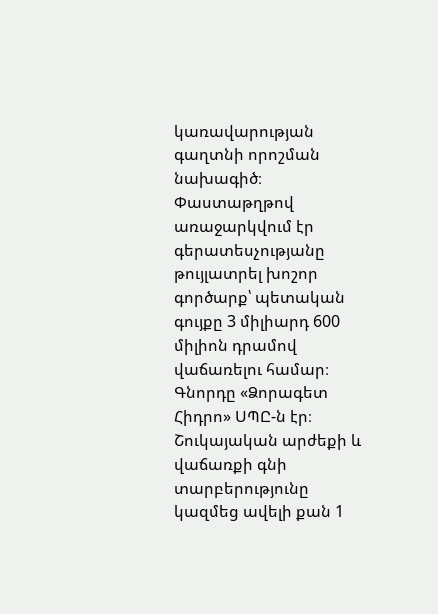կառավարության գաղտնի որոշման նախագիծ։ Փաստաթղթով առաջարկվում էր գերատեսչությանը թույլատրել խոշոր գործարք՝ պետական գույքը 3 միլիարդ 600 միլիոն դրամով վաճառելու համար։ Գնորդը «Ձորագետ Հիդրո» ՍՊԸ-ն էր։
Շուկայական արժեքի և վաճառքի գնի տարբերությունը կազմեց ավելի քան 1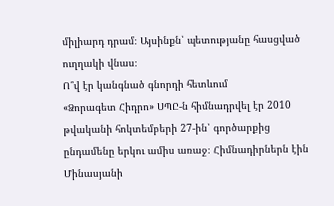միլիարդ դրամ։ Այսինքն՝ պետությանը հասցված ուղղակի վնաս։
Ո՞վ էր կանգնած գնորդի հետևում
«Ձորագետ Հիդրո» ՍՊԸ-ն հիմնադրվել էր 2010 թվականի հոկտեմբերի 27-ին՝ գործարքից ընդամենը երկու ամիս առաջ։ Հիմնադիրներն էին Մինասյանի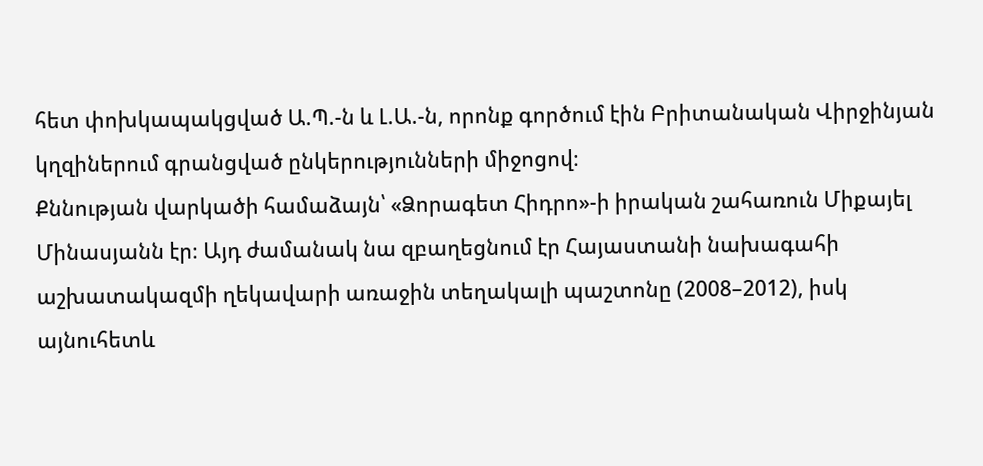հետ փոխկապակցված Ա.Պ.-ն և Լ.Ա.-ն, որոնք գործում էին Բրիտանական Վիրջինյան կղզիներում գրանցված ընկերությունների միջոցով։
Քննության վարկածի համաձայն՝ «Ձորագետ Հիդրո»-ի իրական շահառուն Միքայել Մինասյանն էր։ Այդ ժամանակ նա զբաղեցնում էր Հայաստանի նախագահի աշխատակազմի ղեկավարի առաջին տեղակալի պաշտոնը (2008–2012), իսկ այնուհետև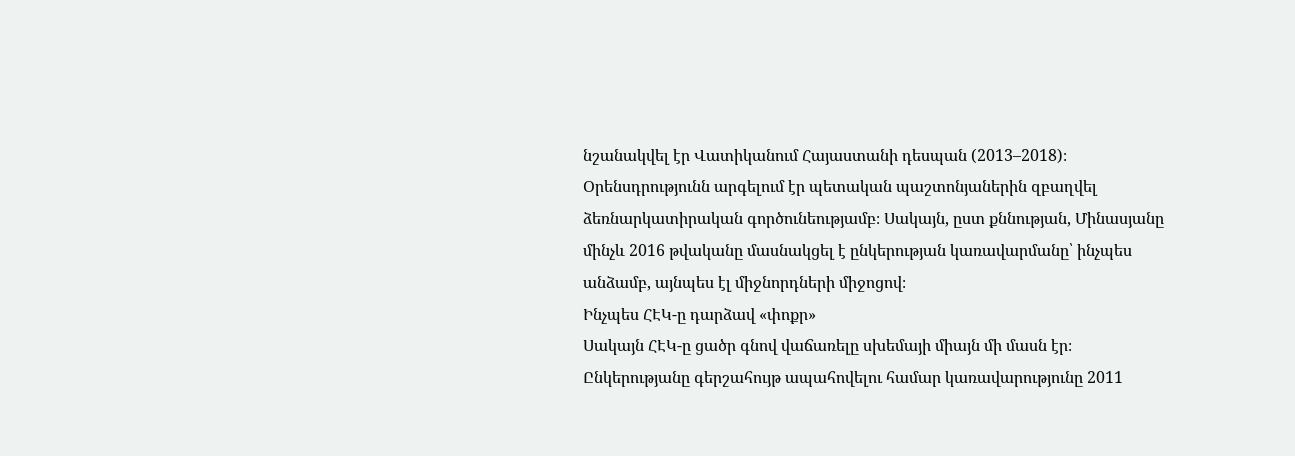նշանակվել էր Վատիկանում Հայաստանի դեսպան (2013–2018)։
Օրենսդրությունն արգելում էր պետական պաշտոնյաներին զբաղվել ձեռնարկատիրական գործունեությամբ։ Սակայն, ըստ քննության, Մինասյանը մինչև 2016 թվականը մասնակցել է ընկերության կառավարմանը՝ ինչպես անձամբ, այնպես էլ միջնորդների միջոցով։
Ինչպես ՀԷԿ-ը դարձավ «փոքր»
Սակայն ՀԷԿ-ը ցածր գնով վաճառելը սխեմայի միայն մի մասն էր։ Ընկերությանը գերշահույթ ապահովելու համար կառավարությունը 2011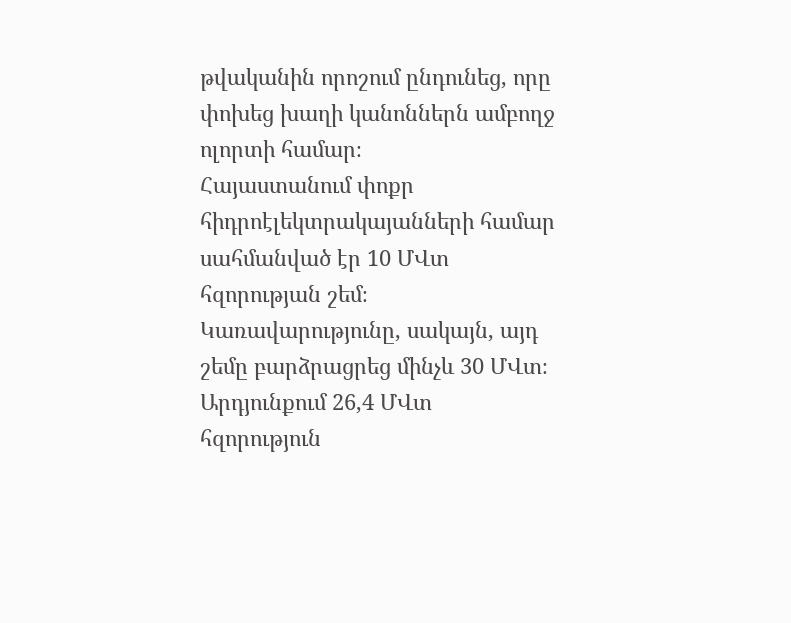թվականին որոշում ընդունեց, որը փոխեց խաղի կանոններն ամբողջ ոլորտի համար։
Հայաստանում փոքր հիդրոէլեկտրակայանների համար սահմանված էր 10 ՄՎտ հզորության շեմ։ Կառավարությունը, սակայն, այդ շեմը բարձրացրեց մինչև 30 ՄՎտ։ Արդյունքում 26,4 ՄՎտ հզորություն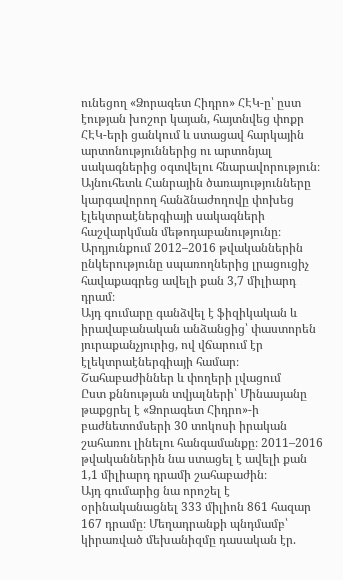ունեցող «Ձորագետ Հիդրո» ՀԷԿ-ը՝ ըստ էության խոշոր կայան, հայտնվեց փոքր ՀԷԿ-երի ցանկում և ստացավ հարկային արտոնություններից ու արտոնյալ սակագներից օգտվելու հնարավորություն։
Այնուհետև Հանրային ծառայությունները կարգավորող հանձնաժողովը փոխեց էլեկտրաէներգիայի սակագների հաշվարկման մեթոդաբանությունը։ Արդյունքում 2012–2016 թվականներին ընկերությունը սպառողներից լրացուցիչ հավաքագրեց ավելի քան 3,7 միլիարդ դրամ։
Այդ գումարը գանձվել է ֆիզիկական և իրավաբանական անձանցից՝ փաստորեն յուրաքանչյուրից, ով վճարում էր էլեկտրաէներգիայի համար։
Շահաբաժիններ և փողերի լվացում
Ըստ քննության տվյալների՝ Մինասյանը թաքցրել է «Ձորագետ Հիդրո»-ի բաժնետոմսերի 30 տոկոսի իրական շահառու լինելու հանգամանքը։ 2011–2016 թվականներին նա ստացել է ավելի քան 1,1 միլիարդ դրամի շահաբաժին։
Այդ գումարից նա որոշել է օրինականացնել 333 միլիոն 861 հազար 167 դրամը։ Մեղադրանքի պնդմամբ՝ կիրառված մեխանիզմը դասական էր.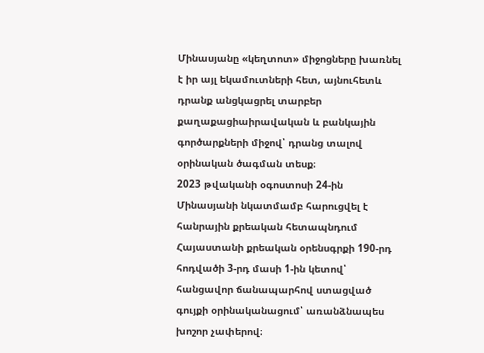Մինասյանը «կեղտոտ» միջոցները խառնել է իր այլ եկամուտների հետ, այնուհետև դրանք անցկացրել տարբեր քաղաքացիաիրավական և բանկային գործարքների միջով՝ դրանց տալով օրինական ծագման տեսք։
2023 թվականի օգոստոսի 24-ին Մինասյանի նկատմամբ հարուցվել է հանրային քրեական հետապնդում Հայաստանի քրեական օրենսգրքի 190-րդ հոդվածի 3-րդ մասի 1-ին կետով՝ հանցավոր ճանապարհով ստացված գույքի օրինականացում՝ առանձնապես խոշոր չափերով։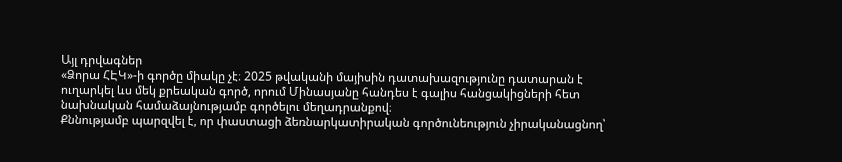Այլ դրվագներ
«Ձորա ՀԷԿ»-ի գործը միակը չէ։ 2025 թվականի մայիսին դատախազությունը դատարան է ուղարկել ևս մեկ քրեական գործ, որում Մինասյանը հանդես է գալիս հանցակիցների հետ նախնական համաձայնությամբ գործելու մեղադրանքով։
Քննությամբ պարզվել է, որ փաստացի ձեռնարկատիրական գործունեություն չիրականացնող՝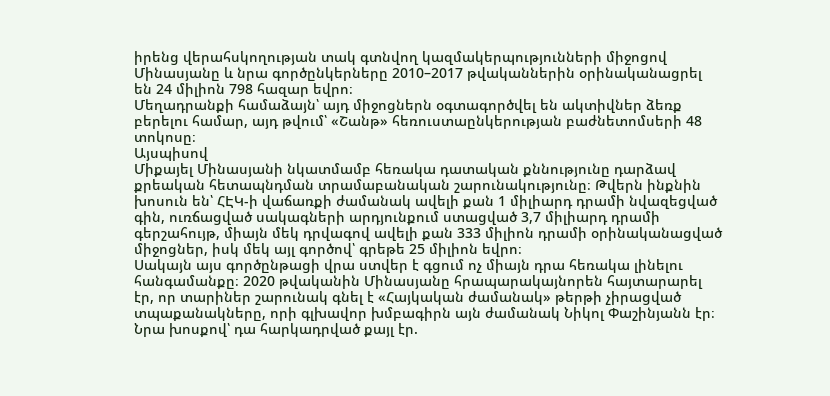իրենց վերահսկողության տակ գտնվող կազմակերպությունների միջոցով Մինասյանը և նրա գործընկերները 2010–2017 թվականներին օրինականացրել են 24 միլիոն 798 հազար եվրո։
Մեղադրանքի համաձայն՝ այդ միջոցներն օգտագործվել են ակտիվներ ձեռք բերելու համար, այդ թվում՝ «Շանթ» հեռուստաընկերության բաժնետոմսերի 48 տոկոսը։
Այսպիսով
Միքայել Մինասյանի նկատմամբ հեռակա դատական քննությունը դարձավ քրեական հետապնդման տրամաբանական շարունակությունը։ Թվերն ինքնին խոսուն են՝ ՀԷԿ-ի վաճառքի ժամանակ ավելի քան 1 միլիարդ դրամի նվազեցված գին, ուռճացված սակագների արդյունքում ստացված 3,7 միլիարդ դրամի գերշահույթ, միայն մեկ դրվագով ավելի քան 333 միլիոն դրամի օրինականացված միջոցներ, իսկ մեկ այլ գործով՝ գրեթե 25 միլիոն եվրո։
Սակայն այս գործընթացի վրա ստվեր է գցում ոչ միայն դրա հեռակա լինելու հանգամանքը։ 2020 թվականին Մինասյանը հրապարակայնորեն հայտարարել էր, որ տարիներ շարունակ գնել է «Հայկական ժամանակ» թերթի չիրացված տպաքանակները, որի գլխավոր խմբագիրն այն ժամանակ Նիկոլ Փաշինյանն էր։ Նրա խոսքով՝ դա հարկադրված քայլ էր.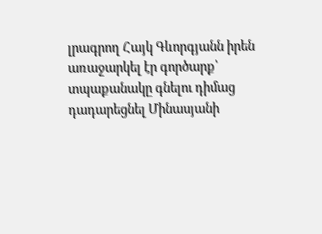լրագրող Հայկ Գևորգյանն իրեն առաջարկել էր գործարք՝ տպաքանակը գնելու դիմաց դադարեցնել Մինասյանի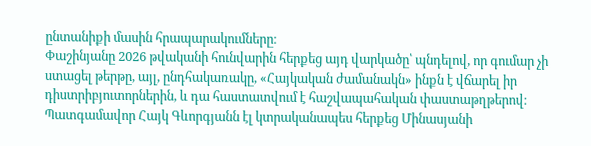ընտանիքի մասին հրապարակումները։
Փաշինյանը 2026 թվականի հունվարին հերքեց այդ վարկածը՝ պնդելով, որ գումար չի ստացել թերթը, այլ, ընդհակառակը, «Հայկական ժամանակն» ինքն է վճարել իր դիստրիբյուտորներին, և դա հաստատվում է հաշվապահական փաստաթղթերով։ Պատգամավոր Հայկ Գևորգյանն էլ կտրականապես հերքեց Մինասյանի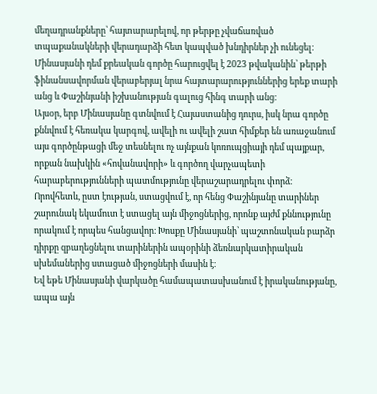մեղադրանքները՝ հայտարարելով, որ թերթը չվաճառված տպաքանակների վերադարձի հետ կապված խնդիրներ չի ունեցել։
Մինասյանի դեմ քրեական գործը հարուցվել է 2023 թվականին՝ թերթի ֆինանսավորման վերաբերյալ նրա հայտարարություններից երեք տարի անց և Փաշինյանի իշխանության գալուց հինգ տարի անց։
Այսօր, երբ Մինասյանը գտնվում է Հայաստանից դուրս, իսկ նրա գործը քննվում է հեռակա կարգով, ավելի ու ավելի շատ հիմքեր են առաջանում այս գործընթացի մեջ տեսնելու ոչ այնքան կոռուպցիայի դեմ պայքար, որքան նախկին «հովանավորի» և գործող վարչապետի հարաբերությունների պատմությունը վերաշարադրելու փորձ։
Որովհետև, ըստ էության, ստացվում է, որ հենց Փաշինյանը տարիներ շարունակ եկամուտ է ստացել այն միջոցներից, որոնք այժմ քննությունը որակում է որպես հանցավոր։ Խոսքը Մինասյանի՝ պաշտոնական բարձր դիրքը զբաղեցնելու տարիներին ապօրինի ձեռնարկատիրական սխեմաներից ստացած միջոցների մասին է։
Եվ եթե Մինասյանի վարկածը համապատասխանում է իրականությանը, ապա այն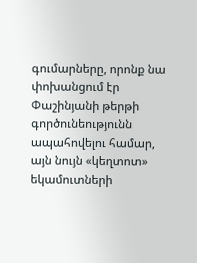գումարները, որոնք նա փոխանցում էր Փաշինյանի թերթի գործունեությունն ապահովելու համար, այն նույն «կեղտոտ» եկամուտների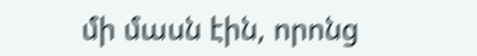մի մասն էին, որոնց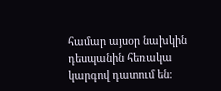համար այսօր նախկին դեսպանին հեռակա կարգով դատում են։